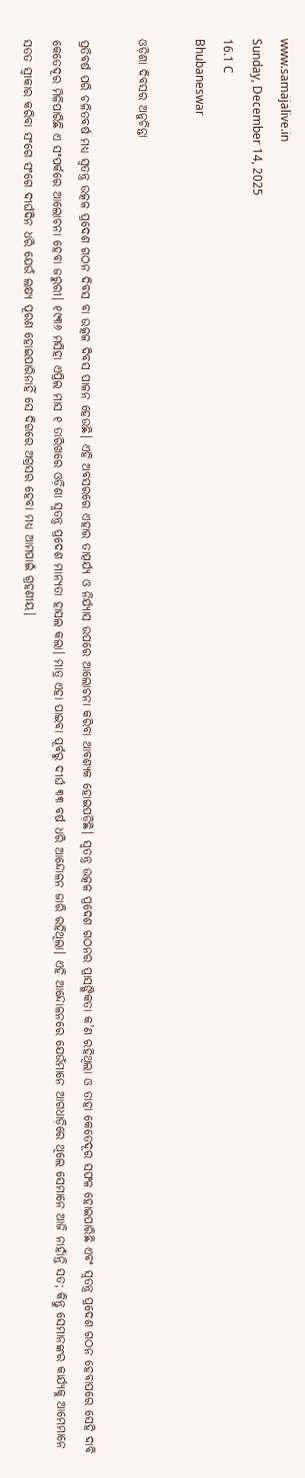www.samajalive.in
Sunday, December 14, 2025
16.1 C
Bhubaneswar

ଓଡ଼ିଶା ଦିବସର ଅନୁଚିନ୍ତା

ପ୍ରତିବର୍ଷ ପରି ଚଳିତବର୍ଷ ମଧ୍ୟ ସ୍ୱତନ୍ତ୍ର ଉତ୍କଳ ପ୍ରଦେଶ ଗଠନ ଦିବସ ବା ଉତ୍କଳ ଦିବସ ପାଳନ ହେଉଛି। ଏହି ଅବସରରେ ଏହାର ତାତ୍ପର୍ଯ୍ୟ ଓ ନିର୍ଯ୍ୟାସ ଉପରେ ଆଲୋଚନା କରିବା ଆବଶ୍ୟକ ହୋଇପଡ଼ିଛି। ସ୍ୱତନ୍ତ୍ର ଉତ୍କଳ ପ୍ରଦେଶ ଗଠନର ପ୍ରାସଙ୍ଗିକତା କ’ଣ ରହିଥିଲା ଓ ତାହା କେତେଦୂର ସଫଳ ହୋଇପାରିଛି ଏବଂ ସ୍ୱତନ୍ତ୍ର ପ୍ରଦେଶ ଗଠନ ହେବାପରେ ସେହି ଦାବି କେତେଦୂର ମିଳିପାରିଛି ଏ ସଂପର୍କରେ ଆଲୋଚନା ହେବା ଜରୁରୀ। ୧୯୩୬ ମସିହା ଏପ୍ରିଲ ମାସ ୧ ତାରିଖରେ ଓଡ଼ିଶା ସ୍ୱତନ୍ତ୍ର ପ୍ରଦେଶ ମାନ୍ୟତା ହାସଲ କଲା। ମାତ୍ର ଏହା ପାଇବା ପୂର୍ବରୁ ଦୀର୍ଘ ୩୩ ବର୍ଷ ଧରି ଆନ୍ଦୋଳନ ଜାରି ରହିଥିଲା। ଏହି ଆନ୍ଦୋଳନରେ ଯେଉଁମାନେ ଆଗଧାଡ଼ିରେ ଥିଲେ ସେମାନେ ଆଜି ନାହାଁନ୍ତି ସତ; କିନ୍ତୁ ସେମାନଙ୍କର କାର୍ଯ୍ୟକୁ ଆମେମାନେ ସତତ ସ୍ୱୀକାର କରିବା ସଂଗେ ସଂଗେ ଦୀର୍ଘଦିନ ଧରି ଯେଉଁ ଲକ୍ଷ୍ୟ ପୂରଣ ହୋଇପାରିନାହିଁ ସେ ଦିଗରେ ଅଗ୍ରସର ହେବା ମଧ୍ୟ ଆମପାଇଁ ଗ୍ରହଣୀୟ।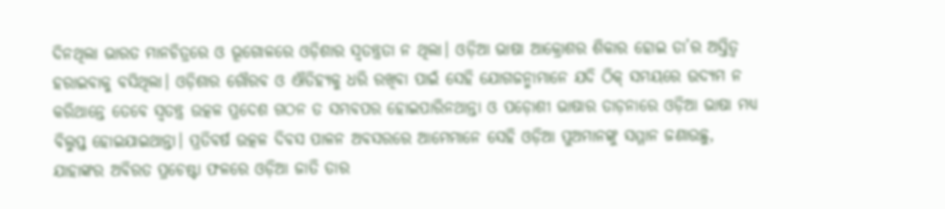ଦିନଥିଲା ଭାରତ ମାନଚିତ୍ରରେ ଓ ଭୂଗୋଳରେ ଓଡ଼ିଶାର ସ୍ୱତନ୍ତ୍ରତା ନ ଥିଲା। ଓଡ଼ିଆ ଭାଷା ଆକ୍ରୋଶର ଶିକାର ହୋଇ ତା’ର ଅସ୍ତିତ୍ୱ ହରାଇବାକୁ ବସିଥିଲା। ଓଡ଼ିଶାର ଗୌରବ ଓ ଐତିହ୍ୟକୁ ଧରି ରଖିବା ପାଇଁ ସେହି ଯୋଗଜନ୍ମାମାନେ ଯଦି ଠିକ୍‍ ସମୟରେ ଉଦ୍ୟମ ନ କରିଥାନ୍ତେ ତେବେ ସ୍ୱତନ୍ତ୍ର ଉତ୍କଳ ପ୍ରଦେଶ ଗଠନ ତ ସମ୍ଭବପର ହୋଇପାରିନଥାନ୍ତା ଓ ପଡ଼ୋଶୀ ଭାଷାର ତାଡ଼ନାରେ ଓଡ଼ିଆ ଭାଷା ମଧ୍ୟ ବିଲୁପ୍ତ ହୋଇଯାଇଥାନ୍ତା। ପ୍ରତିବର୍ଷ ଉତ୍କଳ ଦିବସ ପାଳନ ଅବସରରେ ଆମେମାନେ ସେହି ଓଡ଼ିଆ ପୁଅମାନଙ୍କୁ ସମ୍ମାନ ଜଣାଉଛୁ, ଯାହାଙ୍କର ଅବିରତ ପ୍ରଚେଷ୍ଟା ଫଳରେ ଓଡ଼ିଆ ଜାତି ତାର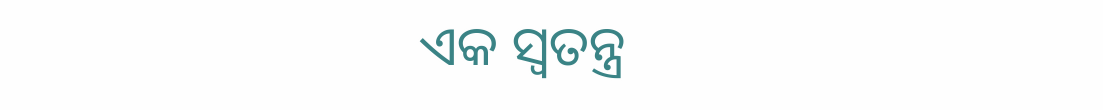ଏକ ସ୍ୱତନ୍ତ୍ର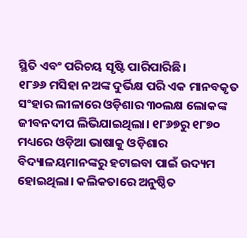ସ୍ଥିତି ଏବଂ ପରିଚୟ ସୃଷ୍ଟି ପାରିପାରିଛି।
୧୮୬୬ ମସିହା ନଅଙ୍କ ଦୁର୍ଭିକ୍ଷ ପରି ଏକ ମାନବକୃତ ସଂହାର ଲୀଳାରେ ଓଡ଼ିଶାର ୩୦ଲକ୍ଷ ଲୋକଙ୍କ ଜୀବନଦୀପ ଲିଭିଯାଇଥିଲା। ୧୮୬୭ରୁ ୧୮୭୦ ମଧ୍ୟରେ ଓଡ଼ିଆ ଭାଷାକୁ ଓଡ଼ିଶାର ବିଦ୍ୟାଳୟମାନଙ୍କରୁ ହଟାଇବା ପାଇଁ ଉଦ୍ୟମ ହୋଇଥିଲା। କଲିକତାରେ ଅନୁଷ୍ଠିତ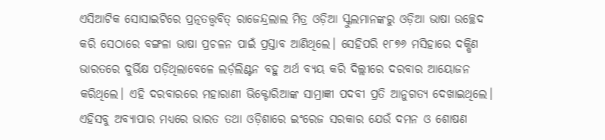ଏସିଆଟିକ ସୋସାଇଟିରେ ପ୍ରତ୍ନତତ୍ତ୍ୱବିତ୍‍ ରାଜେନ୍ଦ୍ରଲାଲ ମିତ୍ର ଓଡ଼ିଆ ସ୍କୁଲମାନଙ୍କରୁ ଓଡ଼ିଆ ଭାଷା ଉଚ୍ଛେଦ କରି ସେଠାରେ ବଙ୍ଗଳା ଭାଷା ପ୍ରଚଳନ ପାଇଁ ପ୍ରସ୍ତାବ ଆଣିଥିଲେ। ସେହିପରି ୧୮୭୬ ମସିହାରେ ଦକ୍ଷିଣ ଭାରତରେ ଦୁର୍ଭିକ୍ଷ ପଡ଼ିଥିଲାବେଳେ ଲର୍ଡ଼ଲିଣ୍ଟନ ବହୁ ଅର୍ଥ ବ୍ୟୟ କରି ଦିଲ୍ଲୀରେ ଦରବାର ଆୟୋଜନ କରିଥିଲେ। ଏହି ଦରବାରରେ ମହାରାଣୀ ଭିକ୍ଟୋରିଆଙ୍କ ସାମ୍ରାଜ୍ଞୀ ପଦବୀ ପ୍ରତି ଆନୁଗତ୍ୟ ଦେଖାଇଥିଲେ। ଏହିସବୁ ଅବ୍ୟାପାର ମଧ୍ୟରେ ଭାରତ ତଥା ଓଡ଼ିଶାରେ ଇଂରେଜ ସରକାର ଯେଉଁ ଦମନ ଓ ଶୋଷଣ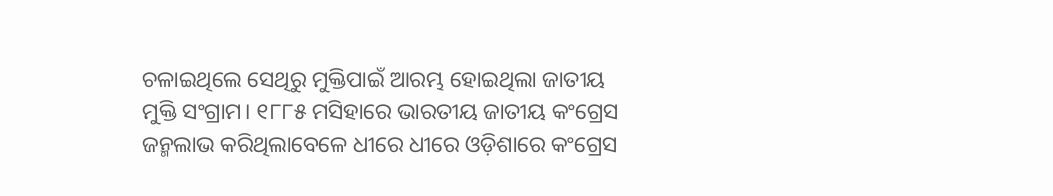ଚଳାଇଥିଲେ ସେଥିରୁ ମୁକ୍ତିପାଇଁ ଆରମ୍ଭ ହୋଇଥିଲା ଜାତୀୟ ମୁକ୍ତି ସଂଗ୍ରାମ। ୧୮୮୫ ମସିହାରେ ଭାରତୀୟ ଜାତୀୟ କଂଗ୍ରେସ ଜନ୍ମଲାଭ କରିଥିଲାବେଳେ ଧୀରେ ଧୀରେ ଓଡ଼ିଶାରେ କଂଗ୍ରେସ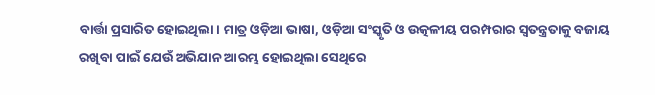ବାର୍ତ୍ତା ପ୍ରସାରିତ ହୋଇଥିଲା। ମାତ୍ର ଓଡ଼ିଆ ଭାଷା, ଓଡ଼ିଆ ସଂସ୍କୃତି ଓ ଉତ୍କଳୀୟ ପରମ୍ପରାର ସ୍ୱତନ୍ତ୍ରତାକୁ ବଜାୟ ରଖିବା ପାଇଁ ଯେଉଁ ଅଭିଯାନ ଆରମ୍ଭ ହୋଇଥିଲା ସେଥିରେ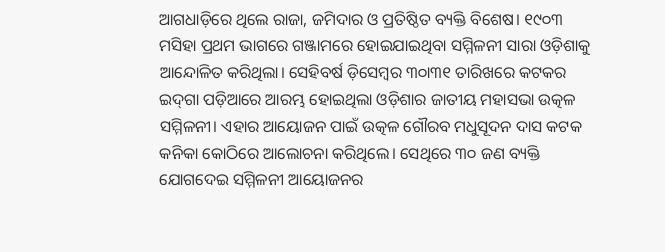ଆଗଧାଡ଼ିରେ ଥିଲେ ରାଜା, ଜମିଦାର ଓ ପ୍ରତିଷ୍ଠିତ ବ୍ୟକ୍ତି ବିଶେଷ। ୧୯୦୩ ମସିହା ପ୍ରଥମ ଭାଗରେ ଗଞ୍ଜାମରେ ହୋଇଯାଇଥିବା ସମ୍ମିଳନୀ ସାରା ଓଡ଼ିଶାକୁ ଆନ୍ଦୋଳିତ କରିଥିଲା। ସେହିବର୍ଷ ଡ଼ିସେମ୍ବର ୩୦ା୩୧ ତାରିଖରେ କଟକର ଇଦ୍‍ଗା ପଡ଼ିଆରେ ଆରମ୍ଭ ହୋଇଥିଲା ଓଡ଼ିଶାର ଜାତୀୟ ମହାସଭା ଉତ୍କଳ ସମ୍ମିଳନୀ। ଏହାର ଆୟୋଜନ ପାଇଁ ଉତ୍କଳ ଗୌରବ ମଧୁସୂଦନ ଦାସ କଟକ କନିକା କୋଠିରେ ଆଲୋଚନା କରିଥିଲେ। ସେଥିରେ ୩୦ ଜଣ ବ୍ୟକ୍ତି ଯୋଗଦେଇ ସମ୍ମିଳନୀ ଆୟୋଜନର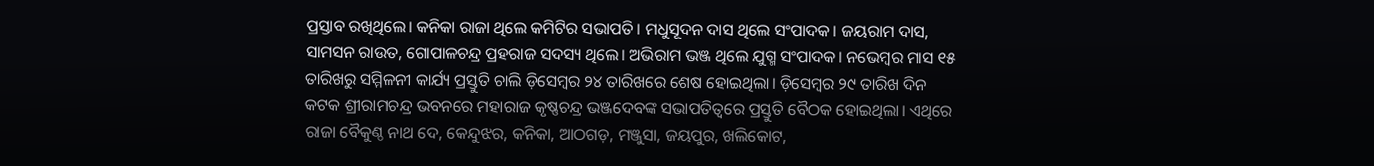ପ୍ରସ୍ତାବ ରଖିଥିଲେ। କନିକା ରାଜା ଥିଲେ କମିଟିର ସଭାପତି। ମଧୁସୂଦନ ଦାସ ଥିଲେ ସଂପାଦକ। ଜୟରାମ ଦାସ, ସାମସନ ରାଉତ, ଗୋପାଳଚନ୍ଦ୍ର ପ୍ରହରାଜ ସଦସ୍ୟ ଥିଲେ। ଅଭିରାମ ଭଞ୍ଜ ଥିଲେ ଯୁଗ୍ମ ସଂପାଦକ। ନଭେମ୍ବର ମାସ ୧୫ ତାରିଖରୁ ସମ୍ମିଳନୀ କାର୍ଯ୍ୟ ପ୍ରସ୍ତୁତି ଚାଲି ଡ଼ିସେମ୍ବର ୨୪ ତାରିଖରେ ଶେଷ ହୋଇଥିଲା। ଡ଼ିସେମ୍ବର ୨୯ ତାରିଖ ଦିନ କଟକ ଶ୍ରୀରାମଚନ୍ଦ୍ର ଭବନରେ ମହାରାଜ କୃଷ୍ଣଚନ୍ଦ୍ର ଭଞ୍ଜଦେବଙ୍କ ସଭାପତିତ୍ୱରେ ପ୍ରସ୍ତୁତି ବୈଠକ ହୋଇଥିଲା। ଏଥିରେ ରାଜା ବୈକୁଣ୍ଠ ନାଥ ଦେ, କେନ୍ଦୁଝର, କନିକା, ଆଠଗଡ଼, ମଞ୍ଜୁସା, ଜୟପୁର, ଖଲିକୋଟ,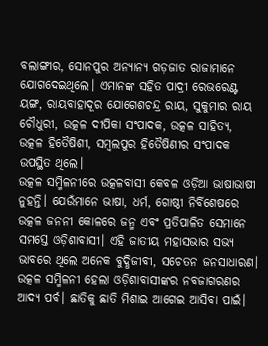ବଲାଙ୍ଗୀର, ସୋନପୁର ଅନ୍ୟାନ୍ୟ ଗଡ଼ଜାତ ରାଜାମାନେ ଯୋଗଦେଇଥିଲେ। ଏମାନଙ୍କ ସହିତ ପାଦ୍ରୀ ରେଭରେଣ୍ଟ ୟଙ୍ଗ, ରାୟବାହାଦୂର ଯୋଗେଶଚନ୍ଦ୍ର ରାୟ, ସୁକୁମାର ରାୟ ଚୌଧୁରୀ, ଉତ୍କଳ ଦୀପିକା ସଂପାଦକ, ଉତ୍କଳ ସାହିତ୍ୟ, ଉତ୍କଳ ହିତୈଷିଶୀ, ସମ୍ବଲପୁର ହିତୈଷିଣୀର ସଂପାଦକ ଉପସ୍ଥିତ ଥିଲେ।
ଉତ୍କଳ ସମ୍ମିଳନୀରେ ଉତ୍କଳବାସୀ କେବଳ ଓଡ଼ିଆ ଭାଷାଭାଷୀ ନୁହନ୍ତି। ଯେଉଁମାନେ ଭାଷା, ଧର୍ମ, ଗୋଷ୍ଠୀ ନିର୍ବିଶେଷରେ ଉତ୍କଳ ଜନନୀ କୋଳରେ ଜନ୍ମ ଏବଂ ପ୍ରତିପାଳିତ ସେମାନେ ସମସ୍ତେ ଓଡ଼ିଶାବାସୀ। ଏହି ଜାତୀୟ ମହାସଭାର ସଭ୍ୟ ଭାବରେ ଥିଲେ ଅନେକ ବୁଦ୍ଧିଜୀବୀ, ସଚେତନ ଜନସାଧାରଣ। ଉତ୍କଳ ସମ୍ମିଳନୀ ହେଲା ଓଡ଼ିଶାବାସୀଙ୍କର ନବଜାଗରଣର ଆଦ୍ୟ ପର୍ବ। ଛାତିକୁ ଛାତି ମିଶାଇ ଆଗେଇ ଆସିବା ପାଇଁ।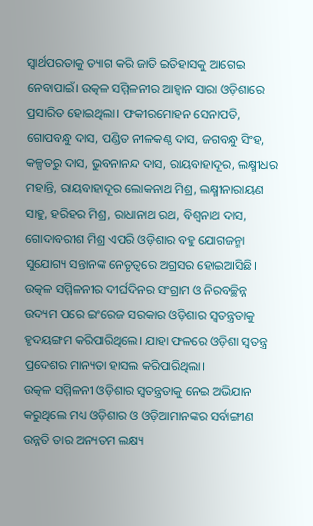ସ୍ୱାର୍ଥପରତାକୁ ତ୍ୟାଗ କରି ଜାତି ଇତିହାସକୁ ଆଗେଇ ନେବାପାଇଁ। ଉତ୍କଳ ସମ୍ମିଳନୀର ଆହ୍ୱାନ ସାରା ଓଡ଼ିଶାରେ ପ୍ରସାରିତ ହୋଇଥିଲା। ଫକୀରମୋହନ ସେନାପତି, ଗୋପବନ୍ଧୁ ଦାସ, ପଣ୍ଡିତ ନୀଳକଣ୍ଠ ଦାସ, ଜଗବନ୍ଧୁ ସିଂହ, କଳ୍ପତରୁ ଦାସ, ଭୁବନାନନ୍ଦ ଦାସ, ରାୟବାହାଦୂର, ଲକ୍ଷ୍ମୀଧର ମହାନ୍ତି, ରାୟବାହାଦୂର ଲୋକନାଥ ମିଶ୍ର, ଲକ୍ଷ୍ମୀନାରାୟଣ ସାହୁ, ହରିହର ମିଶ୍ର, ରାଧାନାଥ ରଥ, ବିଶ୍ୱନାଥ ଦାସ, ଗୋଦାବରୀଶ ମିଶ୍ର ଏପରି ଓଡ଼ିଶାର ବହୁ ଯୋଗଜନ୍ମା ସୁଯୋଗ୍ୟ ସନ୍ତାନଙ୍କ ନେତୃତ୍ୱରେ ଅଗ୍ରସର ହୋଇଆସିଛି। ଉତ୍କଳ ସମ୍ମିଳନୀର ଦୀର୍ଘଦିନର ସଂଗ୍ରାମ ଓ ନିରବଚ୍ଛିନ୍ନ ଉଦ୍ୟମ ପରେ ଇଂରେଜ ସରକାର ଓଡ଼ିଶାର ସ୍ୱତନ୍ତ୍ରତାକୁ ହୃଦୟଙ୍ଗମ କରିପାରିଥିଲେ। ଯାହା ଫଳରେ ଓଡ଼ିଶା ସ୍ୱତନ୍ତ୍ର ପ୍ରଦେଶର ମାନ୍ୟତା ହାସଲ କରିପାରିଥିଲା।
ଉତ୍କଳ ସମ୍ମିଳନୀ ଓଡ଼ିଶାର ସ୍ୱତନ୍ତ୍ରତାକୁ ନେଇ ଅଭିଯାନ କରୁଥିଲେ ମଧ୍ୟ ଓଡ଼ିଶାର ଓ ଓଡ଼ିଆମାନଙ୍କର ସର୍ବାଙ୍ଗୀଣ ଉନ୍ନତି ତାର ଅନ୍ୟତମ ଲକ୍ଷ୍ୟ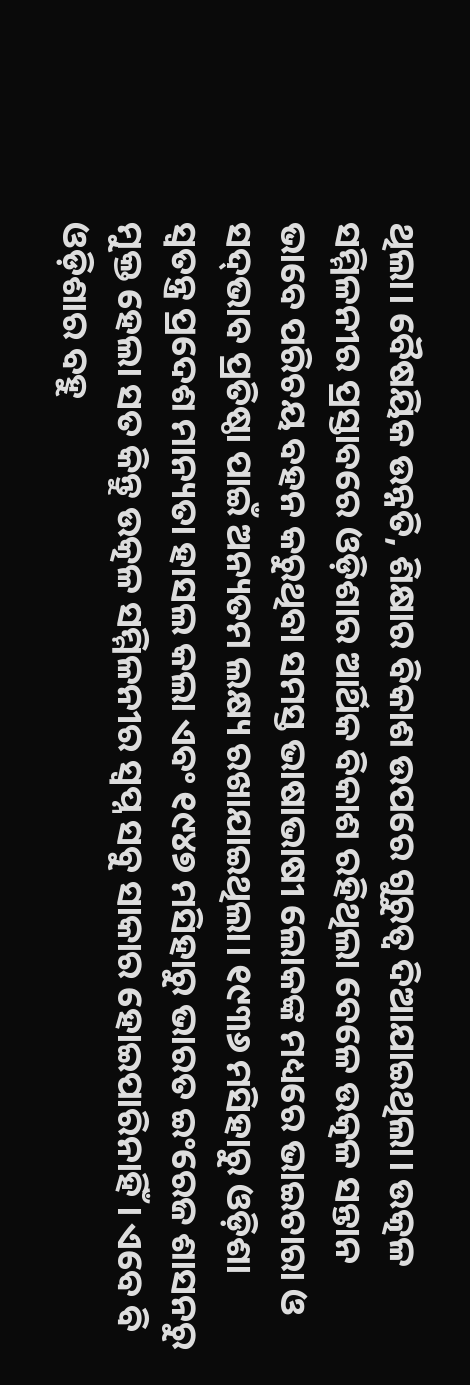ଥିଲା। ବୈଷୟିକ ଉନ୍ନତି, ଶିକ୍ଷାର ବିକାଶ ଉପରେ ଗୁରୁତ୍ୱ ଦିଆଯାଇଥିଲା। ଉତ୍କଳ ସମ୍ମିଳନୀର ପ୍ରସ୍ତାବରେ ଓଡ଼ିଶାର ଆର୍ଥିକ ବିକାଶ ରହିଥିଲା ବେଳେ ଉତ୍କଳ ସନ୍ତାନ ଭାବେ ପରିଚୟ ବହନ କରୁଥିବା ସମସ୍ତ ଭାଷାଭାଷୀ ଲୋକଙ୍କ ମଧ୍ୟରେ ଭାଇଚାରା ଓ ସଦ୍‍ଭାବ ପ୍ରତିଷ୍ଠା ପାଇଁ ଅନ୍ୟତମ ଲକ୍ଷ୍ୟ ରଖାଯାଇଥିଲା। ୧୯୩୬ ମସିହାରୁ ଓଡ଼ିଶା ସ୍ୱତନ୍ତ୍ର ପ୍ରଦେଶ ମାନ୍ୟତା ହାସଲ କଲା ଏବଂ ୧୯୪୭ ମସିହାରୁ ଭାରତ ଇଂରେଜ ଶାସନରୁ ମୁକ୍ତ ହେଲା ସତ କିନ୍ତୁ ଉତ୍କଳ ସମ୍ମିଳନୀର ସ୍ୱପ୍ନ ସବୁ ସାକାର ହୋଇପାରିନାହିଁ। ଏବେ ବି ଓଡ଼ିଶାର ବହୁ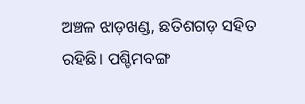ଅଞ୍ଚଳ ଝାଡ଼ଖଣ୍ଡ, ଛତିଶଗଡ଼ ସହିତ ରହିଛି। ପଶ୍ଚିମବଙ୍ଗ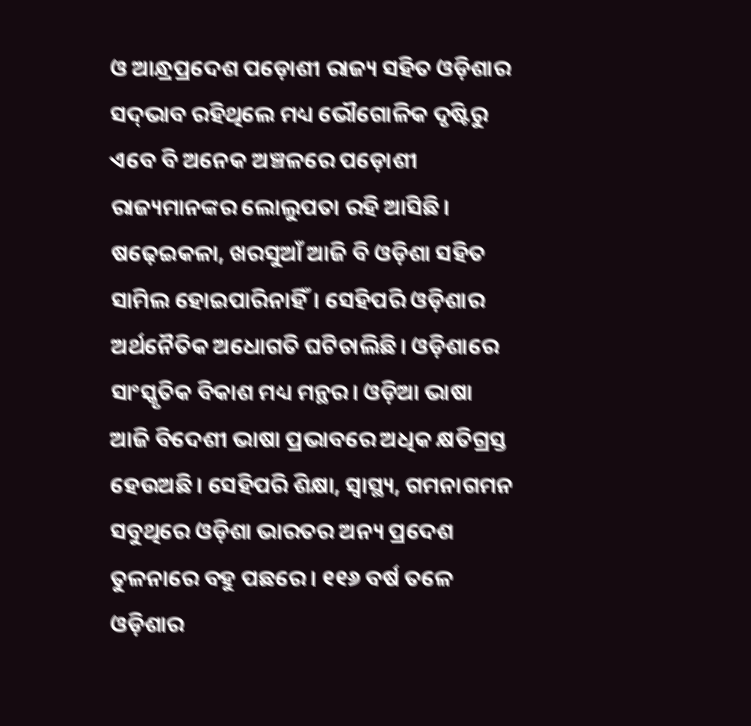ଓ ଆନ୍ଧ୍ରପ୍ରଦେଶ ପଡ଼ୋଶୀ ରାଜ୍ୟ ସହିତ ଓଡ଼ିଶାର ସଦ୍‍ଭାବ ରହିଥିଲେ ମଧ୍ୟ ଭୌଗୋଳିକ ଦୃଷ୍ଟିରୁ ଏବେ ବି ଅନେକ ଅଞ୍ଚଳରେ ପଡ଼ୋଶୀ ରାଜ୍ୟମାନଙ୍କର ଲୋଲୁପତା ରହି ଆସିଛି। ଷଢ଼େଇକଳା, ଖରସୁଆଁ ଆଜି ବି ଓଡ଼ିଶା ସହିତ ସାମିଲ ହୋଇପାରିନାହିଁ। ସେହିପରି ଓଡ଼ିଶାର ଅର୍ଥନୈତିକ ଅଧୋଗତି ଘଟିଚାଲିଛି। ଓଡ଼ିଶାରେ ସାଂସ୍କୃତିକ ବିକାଶ ମଧ୍ୟ ମନ୍ଥର। ଓଡ଼ିଆ ଭାଷା ଆଜି ବିଦେଶୀ ଭାଷା ପ୍ରଭାବରେ ଅଧିକ କ୍ଷତିଗ୍ରସ୍ତ ହେଉଅଛି। ସେହିପରି ଶିକ୍ଷା, ସ୍ୱାସ୍ଥ୍ୟ, ଗମନାଗମନ ସବୁଥିରେ ଓଡ଼ିଶା ଭାରତର ଅନ୍ୟ ପ୍ରଦେଶ ତୁଳନାରେ ବହୁ ପଛରେ। ୧୧୬ ବର୍ଷ ତଳେ ଓଡ଼ିଶାର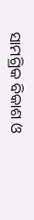ସାମଗ୍ରିକ ବିକାଶ ଓ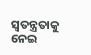ସ୍ୱତନ୍ତ୍ରତାକୁ ନେଇ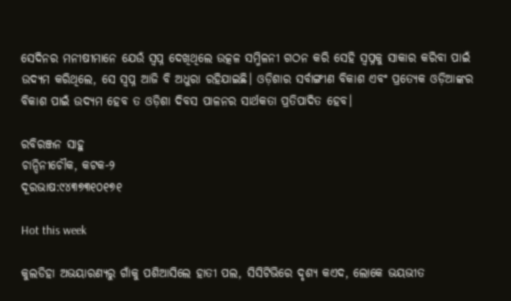ସେଦିନର ମନୀଷୀମାନେ ଯେଉଁ ସ୍ୱପ୍ନ ଦେଖିଥିଲେ ଉତ୍କଳ ସମ୍ମିଳନୀ ଗଠନ କରି ସେହି ସ୍ୱପ୍ନକୁ ସାକାର କରିବା ପାଇଁ ଉଦ୍ୟମ କରିଥିଲେ, ସେ ସ୍ୱପ୍ନ ଆଜି ବି ଅଧୁରା ରହିଯାଇଛି। ଓଡ଼ିଶାର ସର୍ବାଙ୍ଗୀଣ ବିକାଶ ଏବଂ ପ୍ରତ୍ୟେକ ଓଡ଼ିଆଙ୍କର ବିକାଶ ପାଇଁ ଉଦ୍ୟମ ହେବ ତ ଓଡ଼ିଶା ଦିବସ ପାଳନର ସାର୍ଥକତା ପ୍ରତିପାଦିତ ହେବ।

ରବିରଞ୍ଜନ ସାହୁ
ଚାନ୍ଦିନୀଚୌକ, କଟକ-୨
ଦୂରଭାଷ:୯୪୩୭୩୧୦୧୭୧

Hot this week

କୁଲଡିହା ଅଭୟାରଣ୍ୟରୁ ଗାଁକୁ ପଶିଆସିଲେ ହାତୀ ପଲ, ସିସିଟିଭିରେ ଦୃଶ୍ୟ କଏଦ, ଲୋକେ ଭୟଭୀତ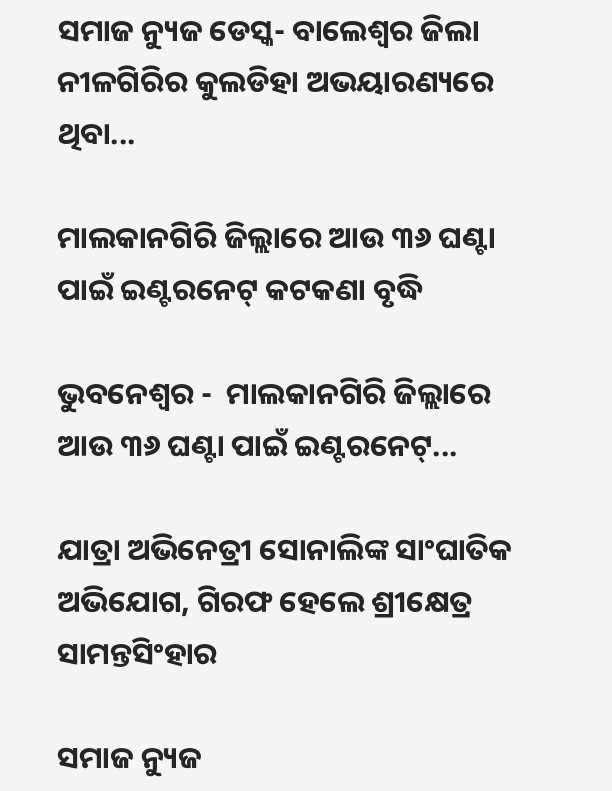ସମାଜ ନ୍ୟୁଜ ଡେସ୍କ- ବାଲେଶ୍ୱର ଜିଲା ନୀଳଗିରିର କୁଲଡିହା ଅଭୟାରଣ୍ୟରେ ଥିବା...

ମାଲକାନଗିରି ଜିଲ୍ଲାରେ ଆଉ ୩୬ ଘଣ୍ଟା ପାଇଁ ଇଣ୍ଟରନେଟ୍ କଟକଣା ବୃଦ୍ଧି

ଭୁବନେଶ୍ୱର -  ମାଲକାନଗିରି ଜିଲ୍ଲାରେ ଆଉ ୩୬ ଘଣ୍ଟା ପାଇଁ ଇଣ୍ଟରନେଟ୍...

ଯାତ୍ରା ଅଭିନେତ୍ରୀ ସୋନାଲିଙ୍କ ସାଂଘାତିକ ଅଭିଯୋଗ, ଗିରଫ ହେଲେ ଶ୍ରୀକ୍ଷେତ୍ର ସାମନ୍ତସିଂହାର

ସମାଜ ନ୍ୟୁଜ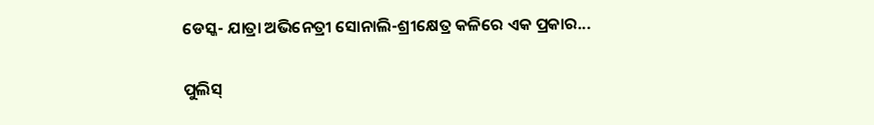ଡେସ୍କ- ଯାତ୍ରା ଅଭିନେତ୍ରୀ ସୋନାଲି-ଶ୍ରୀକ୍ଷେତ୍ର କଳିରେ ଏକ ପ୍ରକାର...

ପୁଲିସ୍‌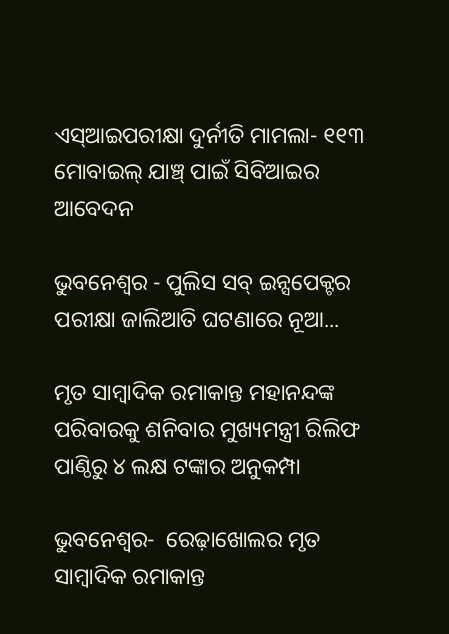ଏସ୍‌ଆଇପରୀକ୍ଷା ଦୁର୍ନୀତି ମାମଲା- ୧୧୩ ମୋବାଇଲ୍‌ ଯାଞ୍ଚ୍‌ ପାଇଁ ସିବିଆଇର ଆବେଦନ

ଭୁବନେଶ୍ୱର - ପୁଲିସ ସବ୍ ଇନ୍ସପେକ୍ଟର ପରୀକ୍ଷା ଜାଲିଆତି ଘଟଣାରେ ନୂଆ...

ମୃତ ସାମ୍ବାଦିକ ରମାକାନ୍ତ ମହାନନ୍ଦଙ୍କ ପରିବାରକୁ ଶନିବାର ମୁଖ୍ୟମନ୍ତ୍ରୀ ରିଲିଫ ପାଣ୍ଠିରୁ ୪ ଲକ୍ଷ ଟଙ୍କାର ଅନୁକମ୍ପା

ଭୁବନେଶ୍ୱର-  ରେଢ଼ାଖୋଲର ମୃତ ସାମ୍ବାଦିକ ରମାକାନ୍ତ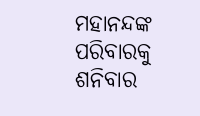ମହାନନ୍ଦଙ୍କ ପରିବାରକୁ ଶନିବାର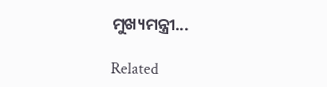ମୁଖ୍ୟମନ୍ତ୍ରୀ...

Related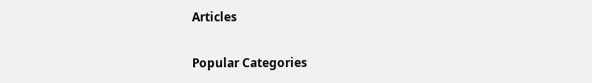Articles

Popular Categories